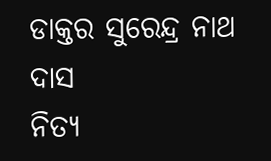ଡାକ୍ତର ସୁରେନ୍ଦ୍ର ନାଥ ଦାସ
ନିତ୍ୟ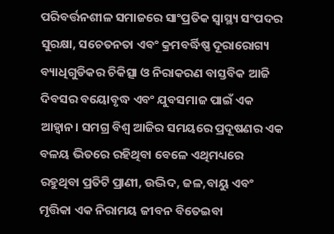ପରିବର୍ତ୍ତନଶୀଳ ସମାଜରେ ସାଂପ୍ରତିକ ସ୍ୱାସ୍ଥ୍ୟ ସଂପଦର ସୁରକ୍ଷା, ସଚେତନତା ଏବଂ କ୍ରମବର୍ଦ୍ଧିଷ୍ଣ ଦୂରାରୋଗ୍ୟ ବ୍ୟାଧିଗୁଡିକର ଚିକିତ୍ସା ଓ ନିରାକରଣ ବାସ୍ତବିକ ଆଜି ଦିବସର ବୟୋବୃଦ୍ଧ ଏବଂ ଯୁବସମାଜ ପାଇଁ ଏକ ଆହ୍ୱାନ। ସମଗ୍ର ବିଶ୍ୱ ଆଜିର ସମୟରେ ପ୍ରଦୂଷଣର ଏକ ବଳୟ ଭିତରେ ରହିଥିବା ବେଳେ ଏଥିମଧ୍ୟରେ ରହୁଥିବା ପ୍ରତିଟି ପ୍ରାଣୀ, ଉଦ୍ଭିଦ, ଜଳ,ବାୟୁ ଏବଂ ମୃତ୍ତିକା ଏକ ନିରାମୟ ଜୀବନ ବିତେଇବା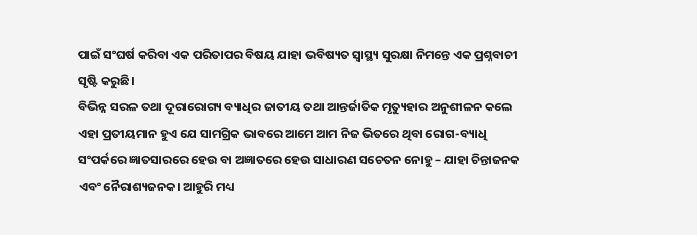ପାଇଁ ସଂଘର୍ଷ କରିବା ଏକ ପରିତାପର ବିଷୟ ଯାହା ଭବିଷ୍ୟତ ସ୍ୱାସ୍ଥ୍ୟ ସୁରକ୍ଷା ନିମନ୍ତେ ଏକ ପ୍ରଶ୍ନବାଚୀ ସୃଷ୍ଟି କରୁଛି।
ବିଭିନ୍ନ ସରଳ ତଥା ଦୂରାରୋଗ୍ୟ ବ୍ୟାଧିର ଜାତୀୟ ତଥା ଆନ୍ତର୍ଜାତିକ ମୃତ୍ୟୁହାର ଅନୁଶୀଳନ କଲେ ଏହା ପ୍ରତୀୟମାନ ହୁଏ ଯେ ସାମଗ୍ରିକ ଭାବରେ ଆମେ ଆମ ନିଜ ଭିତରେ ଥିବା ରୋଗ-ବ୍ୟାଧି ସଂପର୍କରେ ଜ୍ଞାତସାରରେ ହେଉ ବା ଅଜ୍ଞାତରେ ହେଉ ସାଧାରଣ ସଚେତନ ନୋହୁ – ଯାହା ଚିନ୍ତାଜନକ ଏବଂ ନୈରାଶ୍ୟଜନକ। ଆହୁରି ମଧ୍ୟ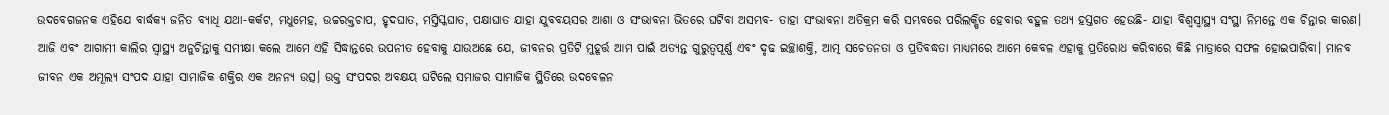ଉଦବେଗଜନକ ଏହିଯେ ବାର୍ଦ୍ଧକ୍ୟ ଜନିତ ବ୍ୟାଧି ଯଥା-କର୍କଟ, ମଧୁମେହ, ଉଚ୍ଚରକ୍ତଚାପ, ହୃଦଘାତ, ମସ୍ତିସ୍କଘାତ, ପକ୍ଷାଘାତ ଯାହା ଯୁବବୟସର ଆଶା ଓ ସଂଭାବନା ଭିତରେ ଘଟିବା ଅସମ୍ଭବ- ତାହା ସଂଭାବନା ଅତିକ୍ରମ କରି ସମ୍ଭବରେ ପରିଲକ୍ଷିତ ହେବାର ବହୁଳ ତଥ୍ୟ ହସ୍ତଗତ ହେଉଛି- ଯାହା ବିଶ୍ୱସ୍ୱାସ୍ଥ୍ୟ ସଂସ୍ଥା ନିମନ୍ତେ ଏକ ଚିନ୍ତାର କାରଣ।
ଆଜି ଏବଂ ଆଗାମୀ କାଲିର ସ୍ୱାସ୍ଥ୍ୟ ଅନୁଚିନ୍ତାକୁ ସମୀକ୍ଷା କଲେ ଆମେ ଏହି ସିଦ୍ଧାନ୍ତରେ ଉପନୀତ ହେବାକୁ ଯାଉଅଛେ ଯେ, ଜୀବନର ପ୍ରତିଟି ମୁହୂର୍ତ୍ତ ଆମ ପାଇଁ ଅତ୍ୟନ୍ତ ଗୁରୁତ୍ୱପୂର୍ଣ୍ଣ ଏବଂ ଦୃଢ ଇଚ୍ଛାଶକ୍ତି, ଆତ୍ମ ସଚେତନତା ଓ ପ୍ରତିବଦ୍ଧତା ମାଧ୍ୟମରେ ଆମେ କେବଳ ଏହାକୁ ପ୍ରତିରୋଧ କରିବାରେ କିଛି ମାତ୍ରାରେ ସଫଳ ହୋଇପାରିବା। ମାନବ ଜୀବନ ଏକ ଅମୂଲ୍ୟ ସଂପଦ ଯାହା ସାମାଜିକ ଶକ୍ତିର ଏକ ଅନନ୍ୟ ଉତ୍ସ। ଉକ୍ତ ସଂପଦର ଅବକ୍ଷୟ ଘଟିଲେ ସମାଜର ସାମାଜିକ ସ୍ଥିତିରେ ଉଦବେଳନ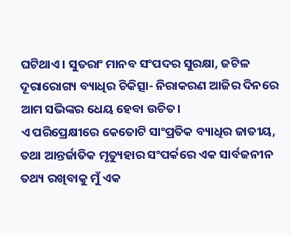ଘଟିଥାଏ। ସୁତରାଂ ମାନବ ସଂପଦର ସୁରକ୍ଷା, ଜଟିଳ ଦୂରାରୋଗ୍ୟ ବ୍ୟାଧିର ଚିକିତ୍ସା- ନିରାକରଣ ଆଜିର ଦିନରେ ଆମ ସଭିଙ୍କର ଧେୟ ହେବା ଉଚିତ।
ଏ ପରିପ୍ରେକ୍ଷୀରେ କେତୋଟି ସାଂପ୍ରତିକ ବ୍ୟାଧିର ଜାତୀୟ, ତଥା ଆନ୍ତର୍ଜାତିକ ମୃତ୍ୟୁହାର ସଂପର୍କରେ ଏକ ସାର୍ବଜନୀନ ତଥ୍ୟ ରଖିବାକୁ ମୁଁ ଏକ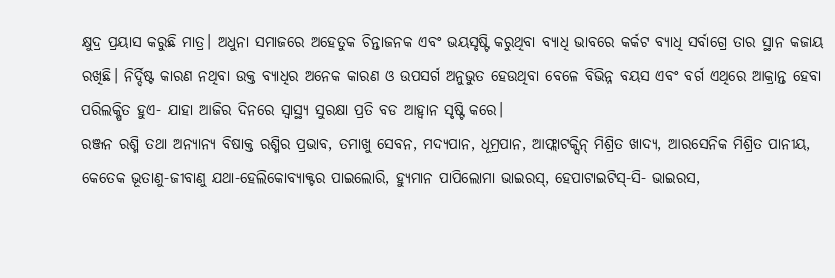କ୍ଷୁଦ୍ର ପ୍ରୟାସ କରୁଛି ମାତ୍ର। ଅଧୁନା ସମାଜରେ ଅହେତୁକ ଚିନ୍ତାଜନକ ଏବଂ ଭୟସୃଷ୍ଟି କରୁଥିବା ବ୍ୟାଧି ଭାବରେ କର୍କଟ ବ୍ୟାଧି ସର୍ବାଗ୍ରେ ତାର ସ୍ଥାନ କଜାୟ ରଖିଛି। ନିର୍ଦ୍ଦିଷ୍ଟ କାରଣ ନଥିବା ଉକ୍ତ ବ୍ୟାଧିର ଅନେକ କାରଣ ଓ ଉପସର୍ଗ ଅନୁଭୁତ ହେଉଥିବା ବେଳେ ବିଭିନ୍ନ ବୟସ ଏବଂ ବର୍ଗ ଏଥିରେ ଆକ୍ରାନ୍ତ ହେବା ପରିଲକ୍ଷିତ ହୁଏ- ଯାହା ଆଜିର ଦିନରେ ସ୍ୱାସ୍ଥ୍ୟ ସୁରକ୍ଷା ପ୍ରତି ବଡ ଆହ୍ୱାନ ସୃଷ୍ଟି କରେ।
ରଞ୍ଜନ ରଶ୍ମି ତଥା ଅନ୍ୟାନ୍ୟ ବିଷାକ୍ତ ରଶ୍ମିର ପ୍ରଭାବ, ତମାଖୁ ସେବନ, ମଦ୍ୟପାନ, ଧୂମ୍ରପାନ, ଆଫ୍ଲାଟକ୍ସିନ୍ ମିଶ୍ରିତ ଖାଦ୍ୟ, ଆରସେନିକ ମିଶ୍ରିତ ପାନୀୟ, କେତେକ ଭୂତାଣୁ-ଜୀବାଣୁ ଯଥା-ହେଲିକୋବ୍ୟାକ୍ଟର ପାଇଲୋରି, ହ୍ୟୁମାନ ପାପିଲୋମା ଭାଇରସ୍, ହେପାଟାଇଟିସ୍-ସି- ଭାଇରସ,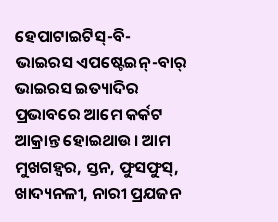ହେପାଟାଇଟିସ୍-ବି- ଭାଇରସ ଏପଷ୍ଟେଇନ୍-ବାର୍ ଭାଇରସ ଇତ୍ୟାଦିର ପ୍ରଭାବରେ ଆମେ କର୍କଟ ଆକ୍ରାନ୍ତ ହୋଇଥାଉ। ଆମ ମୁଖଗହ୍ୱର, ସ୍ତନ, ଫୁସଫୁସ୍, ଖାଦ୍ୟନଳୀ, ନାରୀ ପ୍ରଯଜନ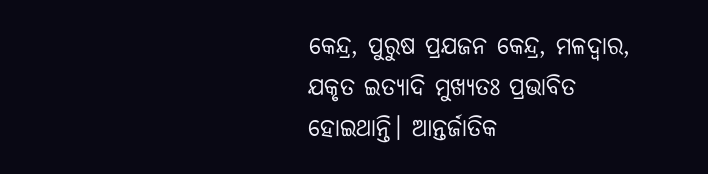କେନ୍ଦ୍ର, ପୁରୁଷ ପ୍ରଯଜନ କେନ୍ଦ୍ର, ମଳଦ୍ୱାର, ଯକୃତ ଇତ୍ୟାଦି ମୁଖ୍ୟତଃ ପ୍ରଭାବିତ ହୋଇଥାନ୍ତି। ଆନ୍ତର୍ଜାତିକ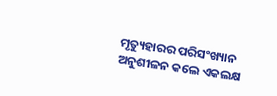ମୃତ୍ୟୁହାରର ପରିସଂଖ୍ୟାନ ଅନୁଶୀଳନ କଲେ ଏକଲକ୍ଷ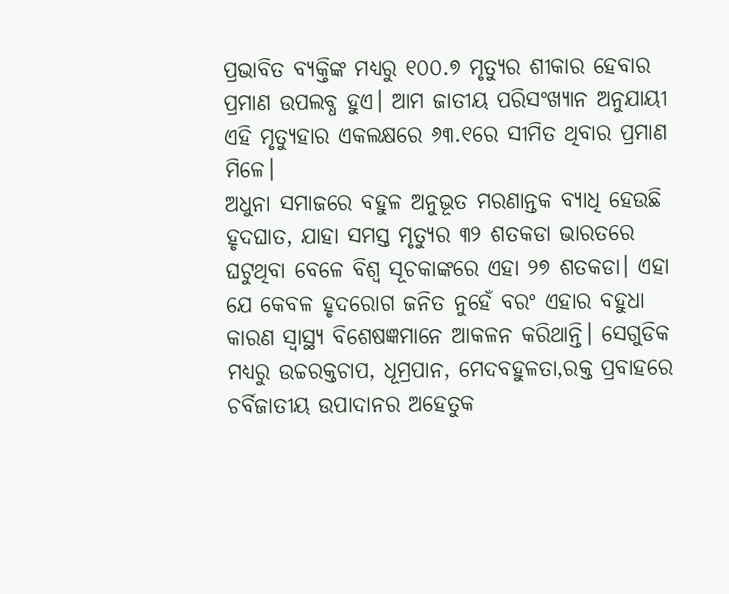ପ୍ରଭାବିତ ବ୍ୟକ୍ତିଙ୍କ ମଧ୍ୟରୁ ୧୦୦.୭ ମୃତ୍ୟୁର ଶୀକାର ହେବାର ପ୍ରମାଣ ଉପଲବ୍ଧ ହୁଏ। ଆମ ଜାତୀୟ ପରିସଂଖ୍ୟାନ ଅନୁଯାୟୀ ଏହି ମୃତ୍ୟୁହାର ଏକଲକ୍ଷରେ ୬୩.୧ରେ ସୀମିତ ଥିବାର ପ୍ରମାଣ ମିଳେ।
ଅଧୁନା ସମାଜରେ ବହୁଳ ଅନୁଭୂତ ମରଣାନ୍ତକ ବ୍ୟାଧି ହେଉଛି ହୃଦଘାତ, ଯାହା ସମସ୍ତ ମୃତ୍ୟୁର ୩୨ ଶତକଡା ଭାରତରେ ଘଟୁଥିବା ବେଳେ ବିଶ୍ୱ ସୂଚକାଙ୍କରେ ଏହା ୨୭ ଶତକଡା। ଏହା ଯେ କେବଳ ହୃଦରୋଗ ଜନିତ ନୁହେଁ ବରଂ ଏହାର ବହୁଧା କାରଣ ସ୍ୱାସ୍ଥ୍ୟ ବିଶେଷଜ୍ଞମାନେ ଆକଳନ କରିଥାନ୍ତି। ସେଗୁଡିକ ମଧ୍ୟରୁ ଉଚ୍ଚରକ୍ତଚାପ, ଧୂମ୍ରପାନ, ମେଦବହୁଳତା,ରକ୍ତ ପ୍ରବାହରେ ଚର୍ବିଜାତୀୟ ଉପାଦାନର ଅହେତୁକ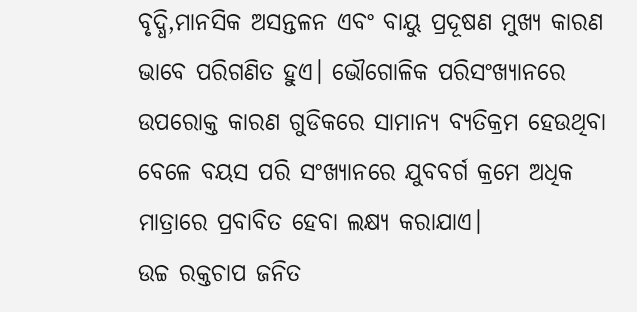ବୃଦ୍ଧି,ମାନସିକ ଅସନ୍ତଳନ ଏବଂ ବାୟୁ ପ୍ରଦୂଷଣ ମୁଖ୍ୟ କାରଣ ଭାବେ ପରିଗଣିତ ହୁଏ। ଭୌଗୋଳିକ ପରିସଂଖ୍ୟାନରେ ଉପରୋକ୍ତ କାରଣ ଗୁଡିକରେ ସାମାନ୍ୟ ବ୍ୟତିକ୍ରମ ହେଉଥିବା ବେଳେ ବୟସ ପରି ସଂଖ୍ୟାନରେ ଯୁବବର୍ଗ କ୍ରମେ ଅଧିକ ମାତ୍ରାରେ ପ୍ରବାବିତ ହେବା ଲକ୍ଷ୍ୟ କରାଯାଏ।
ଉଚ୍ଚ ରକ୍ତଚାପ ଜନିତ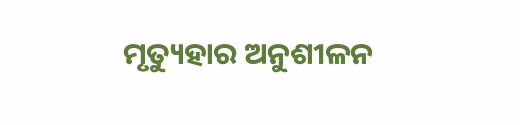ମୃତ୍ୟୁହାର ଅନୁଶୀଳନ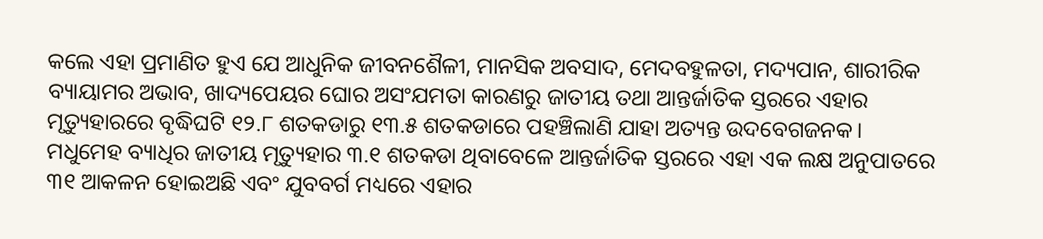କଲେ ଏହା ପ୍ରମାଣିତ ହୁଏ ଯେ ଆଧୁନିକ ଜୀବନଶୈଳୀ, ମାନସିକ ଅବସାଦ, ମେଦବହୁଳତା, ମଦ୍ୟପାନ, ଶାରୀରିକ ବ୍ୟାୟାମର ଅଭାବ, ଖାଦ୍ୟପେୟର ଘୋର ଅସଂଯମତା କାରଣରୁ ଜାତୀୟ ତଥା ଆନ୍ତର୍ଜାତିକ ସ୍ତରରେ ଏହାର ମୃତ୍ୟୁହାରରେ ବୃଦ୍ଧିଘଟି ୧୨.୮ ଶତକଡାରୁ ୧୩.୫ ଶତକଡାରେ ପହଞ୍ଚିଲାଣି ଯାହା ଅତ୍ୟନ୍ତ ଉଦବେଗଜନକ।
ମଧୁମେହ ବ୍ୟାଧିର ଜାତୀୟ ମୃତ୍ୟୁହାର ୩.୧ ଶତକଡା ଥିବାବେଳେ ଆନ୍ତର୍ଜାତିକ ସ୍ତରରେ ଏହା ଏକ ଲକ୍ଷ ଅନୁପାତରେ ୩୧ ଆକଳନ ହୋଇଅଛି ଏବଂ ଯୁବବର୍ଗ ମଧ୍ୟରେ ଏହାର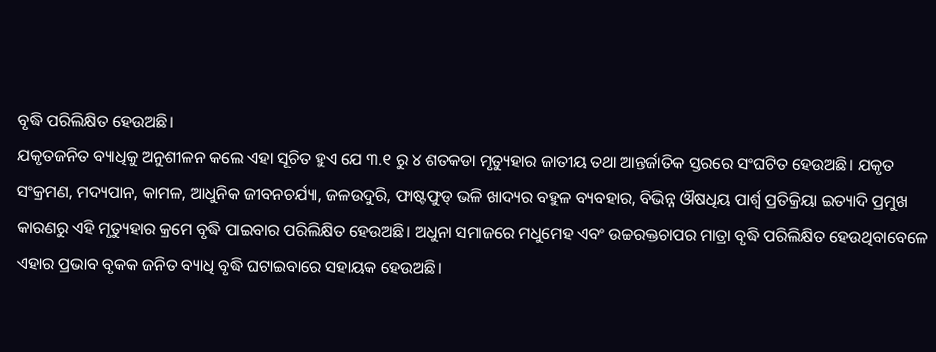ବୃଦ୍ଧି ପରିଲିକ୍ଷିତ ହେଉଅଛି।
ଯକୃତଜନିତ ବ୍ୟାଧିକୁ ଅନୁଶୀଳନ କଲେ ଏହା ସୂଚିତ ହୁଏ ଯେ ୩.୧ ରୁ ୪ ଶତକଡା ମୃତ୍ୟୁହାର ଜାତୀୟ ତଥା ଆନ୍ତର୍ଜାତିକ ସ୍ତରରେ ସଂଘଟିତ ହେଉଅଛି। ଯକୃତ ସଂକ୍ରମଣ, ମଦ୍ୟପାନ, କାମଳ, ଆଧୁନିକ ଜୀବନଚର୍ଯ୍ୟା, ଜଳଉଦୁରି, ଫାଷ୍ଟଫୁଡ୍ ଭଳି ଖାଦ୍ୟର ବହୁଳ ବ୍ୟବହାର, ବିଭିନ୍ନ ଔଷଧିୟ ପାର୍ଶ୍ୱ ପ୍ରତିକ୍ରିୟା ଇତ୍ୟାଦି ପ୍ରମୁଖ କାରଣରୁ ଏହି ମୃତ୍ୟୁହାର କ୍ରମେ ବୃଦ୍ଧି ପାଇବାର ପରିଲିକ୍ଷିତ ହେଉଅଛି। ଅଧୁନା ସମାଜରେ ମଧୁମେହ ଏବଂ ଉଚ୍ଚରକ୍ତଚାପର ମାତ୍ରା ବୃଦ୍ଧି ପରିଲିକ୍ଷିତ ହେଉଥିବାବେଳେ ଏହାର ପ୍ରଭାବ ବୃକକ ଜନିତ ବ୍ୟାଧି ବୃଦ୍ଧି ଘଟାଇବାରେ ସହାୟକ ହେଉଅଛି।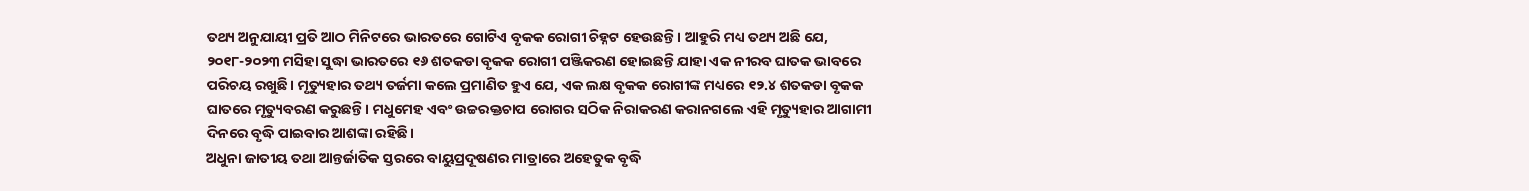ତଥ୍ୟ ଅନୁଯାୟୀ ପ୍ରତି ଆଠ ମିନିଟରେ ଭାରତରେ ଗୋଟିଏ ବୃକକ ରୋଗୀ ଚିହ୍ନଟ ହେଉଛନ୍ତି। ଆହୁରି ମଧ୍ୟ ତଥ୍ୟ ଅଛି ଯେ, ୨୦୧୮-୨୦୨୩ ମସିହା ସୁଦ୍ଧା ଭାରତରେ ୧୬ ଶତକଡା ବୃକକ ରୋଗୀ ପଞ୍ଜିକରଣ ହୋଇଛନ୍ତି ଯାହା ଏକ ନୀରବ ଘାତକ ଭାବରେ ପରିଚୟ ରଖୁଛି। ମୃତ୍ୟୁହାର ତଥ୍ୟ ତର୍ଜମା କଲେ ପ୍ରମାଣିତ ହୁଏ ଯେ, ଏକ ଲକ୍ଷ ବୃକକ ରୋଗୀଙ୍କ ମଧ୍ୟରେ ୧୨.୪ ଶତକଡା ବୃକକ ଘାତରେ ମୃତ୍ୟୁବରଣ କରୁଛନ୍ତି। ମଧୁମେହ ଏବଂ ଉଚ୍ଚରକ୍ତଚାପ ରୋଗର ସଠିକ ନିରାକରଣ କରାନଗଲେ ଏହି ମୃତ୍ୟୁହାର ଆଗାମୀ ଦିନରେ ବୃଦ୍ଧି ପାଇବାର ଆଶଙ୍କା ରହିଛି।
ଅଧୁନା ଜାତୀୟ ତଥା ଆନ୍ତର୍ଜାତିକ ସ୍ତରରେ ବାୟୁପ୍ରଦୂଷଣର ମାତ୍ରାରେ ଅହେତୁକ ବୃଦ୍ଧି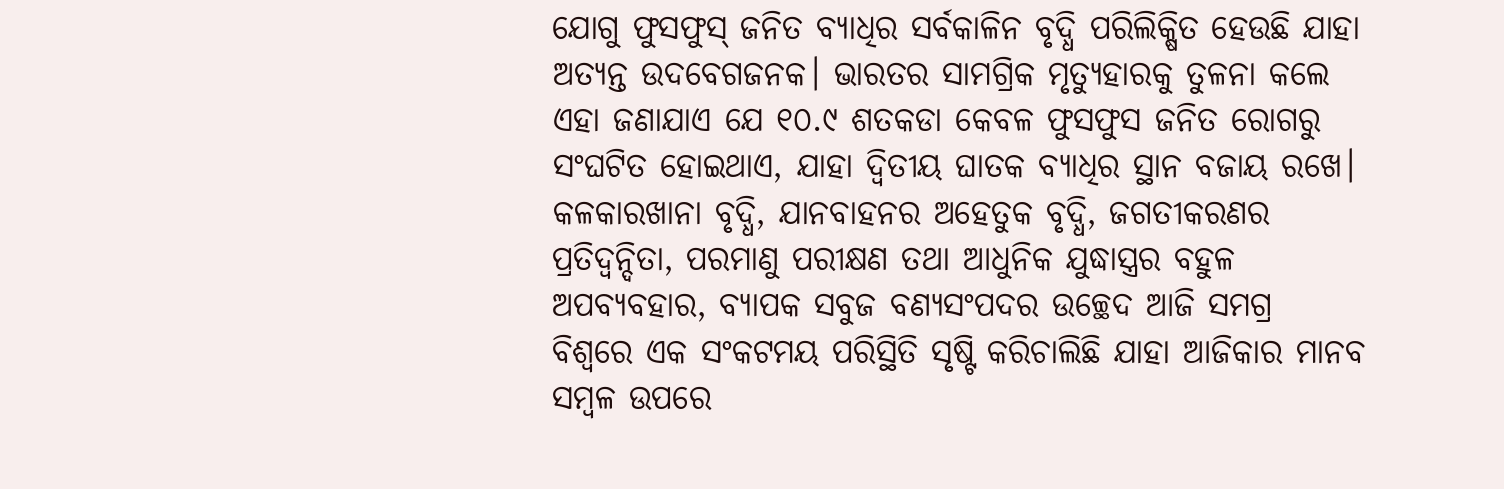ଯୋଗୁ ଫୁସଫୁସ୍ ଜନିତ ବ୍ୟାଧିର ସର୍ବକାଳିନ ବୃଦ୍ଧି ପରିଲିକ୍ଷିତ ହେଉଛି ଯାହା ଅତ୍ୟନ୍ତ ଉଦବେଗଜନକ। ଭାରତର ସାମଗ୍ରିକ ମୃତ୍ୟୁହାରକୁ ତୁଳନା କଲେ ଏହା ଜଣାଯାଏ ଯେ ୧୦.୯ ଶତକଡା କେବଳ ଫୁସଫୁସ ଜନିତ ରୋଗରୁ ସଂଘଟିତ ହୋଇଥାଏ, ଯାହା ଦ୍ୱିତୀୟ ଘାତକ ବ୍ୟାଧିର ସ୍ଥାନ ବଜାୟ ରଖେ। କଳକାରଖାନା ବୃଦ୍ଧି, ଯାନବାହନର ଅହେତୁକ ବୃଦ୍ଧି, ଜଗତୀକରଣର ପ୍ରତିଦ୍ୱନ୍ଦିତା, ପରମାଣୁ ପରୀକ୍ଷଣ ତଥା ଆଧୁନିକ ଯୁଦ୍ଧାସ୍ତ୍ରର ବହୁଳ ଅପବ୍ୟବହାର, ବ୍ୟାପକ ସବୁଜ ବଣ୍ୟସଂପଦର ଉଚ୍ଛେଦ ଆଜି ସମଗ୍ର ବିଶ୍ୱରେ ଏକ ସଂକଟମୟ ପରିସ୍ଥିତି ସୃଷ୍ଟି କରିଚାଲିଛି ଯାହା ଆଜିକାର ମାନବ ସମ୍ବଳ ଉପରେ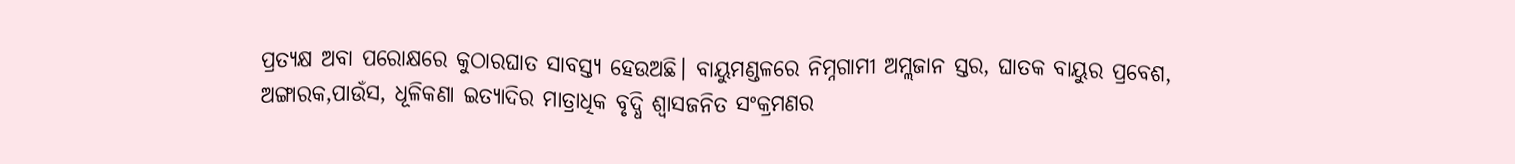ପ୍ରତ୍ୟକ୍ଷ ଅବା ପରୋକ୍ଷରେ କୁଠାରଘାତ ସାବସ୍ତ୍ୟ ହେଉଅଛି। ବାୟୁମଣ୍ଡଳରେ ନିମ୍ନଗାମୀ ଅମ୍ଲଜାନ ସ୍ତର, ଘାତକ ବାୟୁର ପ୍ରବେଶ, ଅଙ୍ଗାରକ,ପାଉଁସ, ଧୂଳିକଣା ଇତ୍ୟାଦିର ମାତ୍ରାଧିକ ବୃଦ୍ଧି ଶ୍ୱାସଜନିତ ସଂକ୍ରମଣର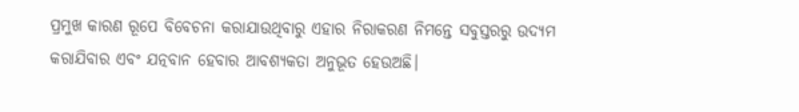ପ୍ରମୁଖ କାରଣ ରୂପେ ବିବେଚନା କରାଯାଉଥିବାରୁ ଏହାର ନିରାକରଣ ନିମନ୍ତେ ସବୁସ୍ତରରୁ ଉଦ୍ୟମ କରାଯିବାର ଏବଂ ଯତ୍ନବାନ ହେବାର ଆବଶ୍ୟକତା ଅନୁଭୂତ ହେଉଅଛି।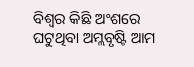ବିଶ୍ୱର କିଛି ଅଂଶରେ ଘଟୁଥିବା ଅମ୍ଲବୃଷ୍ଟି ଆମ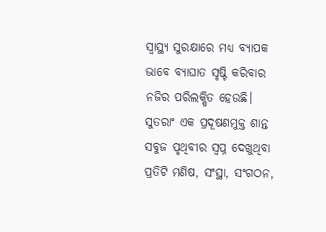ସ୍ୱାସ୍ଥ୍ୟ ସୁରକ୍ଷାରେ ମଧ୍ୟ ବ୍ୟାପକ ଭାବେ ବ୍ୟାଘାତ ସୃଷ୍ଟି କରିବାର ନଜିର ପରିଲକ୍ଷିତ ହେଉଛି।
ସୁତରାଂ ଏକ ପ୍ରଦୂଷଣମୁକ୍ତ ଶାନ୍ତ ସବୁଜ ପୃଥିବୀର ସ୍ୱପ୍ନ ଦେଖୁଥିବା ପ୍ରତିଟି ମଣିଷ, ସଂସ୍ଥା, ସଂଗଠନ,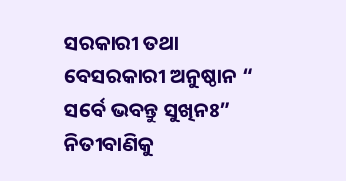ସରକାରୀ ତଥା ବେସରକାରୀ ଅନୁଷ୍ଠାନ “ ସର୍ବେ ଭବନ୍ତୁ ସୁଖିନଃ” ନିତୀବାଣିକୁ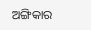ଅଙ୍ଗିକାର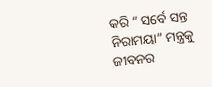କରି “ ସର୍ବେ ସନ୍ତ ନିରାମୟା” ମନ୍ତ୍ରକୁ ଜୀବନର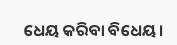ଧେୟ କରିବା ବିଧେୟ।